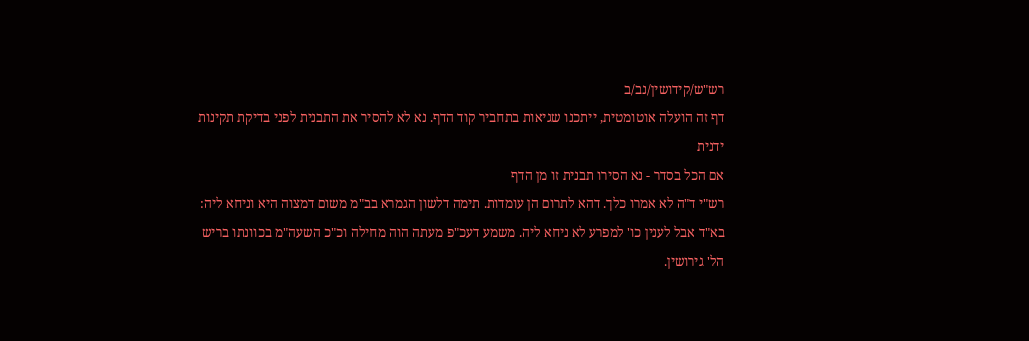רש"ש/קידושין/נב/ב
דף זה הועלה אוטומטית, ייתכנו שגיאות בתחביר קוד הדף. נא לא להסיר את התבנית לפני בדיקת תקינות ידנית
אם הכל בסדר - נא הסירו תבנית זו מן הדף
רש"י ד"ה לא אמרו כלך. דהא לתרום הן עומדות. תימה דלשון הגמרא בב"מ משום דמצוה היא וניחא ליה:
בא"ד אבל לענין כו' למפרע לא ניחא ליה. משמע דעכ"פ מעתה הוה מחילה וכ"כ השעה"מ בכוונתו בריש הל' גירושין.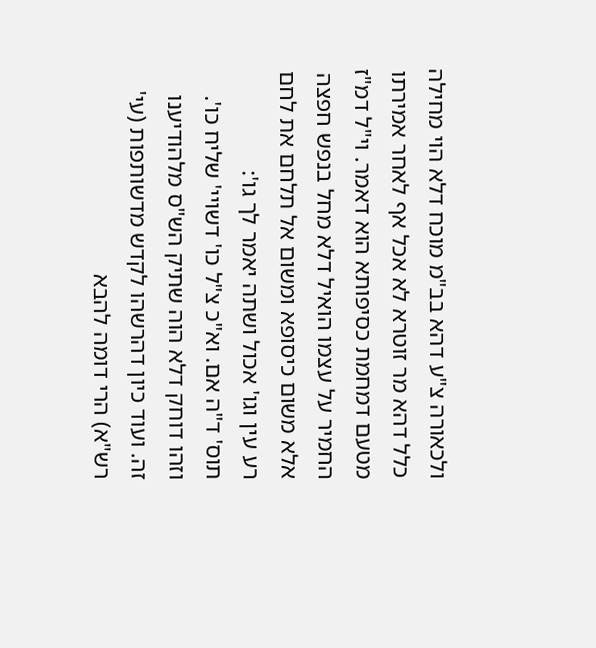ולכאורה צ"ע דהא בב"מ מוכח דלא הוי מחילה כלל דהא מר זוטרא לא אכל אף לאחר אמירתו מטעם דמחמת כסיפותא הוא דאמר. וי"ל דמ"ז החמיר על עצמו הואיל דלא מחל בנפש חפצה אלא משום כיסופא ומשום אל תלחם את לחם רע עין וגו' אכול ושתה יאמר לך גו':
תוס' ד"ה אם. וא"כ צ"ל כו' דשויי' שליח כו'. וזהו דוחק דלא הוה שתיק הש"ס מלהודיענו זה. ועוד כיון דהרשהו לקדש מדשותפות (עי' רש"א) הרי דומה להבא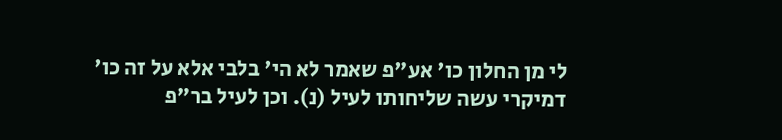לי מן החלון כו' אע"פ שאמר לא הי' בלבי אלא על זה כו' דמיקרי עשה שליחותו לעיל (נ). וכן לעיל בר"פ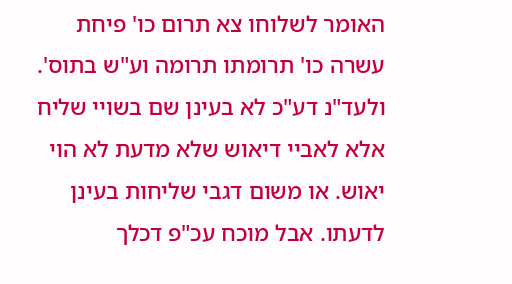האומר לשלוחו צא תרום כו' פיחת עשרה כו' תרומתו תרומה וע"ש בתוס'. ולעד"נ דע"כ לא בעינן שם בשויי שליח אלא לאביי דיאוש שלא מדעת לא הוי יאוש. או משום דגבי שליחות בעינן לדעתו. אבל מוכח עכ"פ דכלך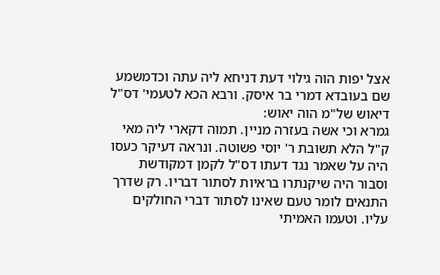אצל יפות הוה גילוי דעת דניחא ליה עתה וכדמשמע שם בעובדא דמרי בר איסק. ורבא הכא לטעמי' דס"ל דיאוש של"מ הוה יאוש:
גמרא וכי אשה בעזרה מניין. תמוה דקארי ליה מאי ק"ל הלא תשובת ר' יוסי פשוטה. ונראה דעיקר כעסו היה על שאמר נגד דעתו דס"ל לקמן דמקודשת וסבור היה שיקנתרו בראיות לסתור דבריו. רק שדרך התנאים לומר טעם שאינו לסתור דברי החולקים עליו. וטעמו האמיתי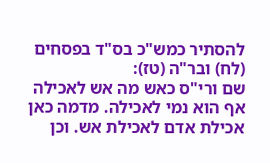להסתיר כמש"כ בס"ד בפסחים (לח) ובר"ה (טז):
שם ורי"ס כאש מה אש לאכילה אף הוא נמי לאכילה. מדמה כאן אכילת אדם לאכילת אש. וכן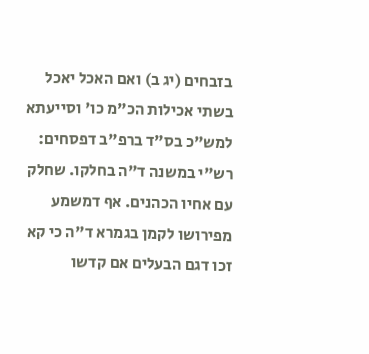בזבחים (יג ב) ואם האכל יאכל בשתי אכילות הכ"מ כו' וסייעתא למש"כ בס"ד ברפ"ב דפסחים:
רש"י במשנה ד"ה בחלקו. שחלק עם אחיו הכהנים. אף דמשמע מפירושו לקמן בגמרא ד"ה כי קא זכו דגם הבעלים אם קדשו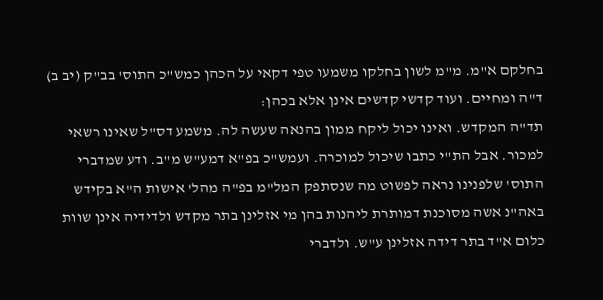בחלקם א"מ. מ"מ לשון בחלקו משמעו טפי דקאי על הכהן כמש"כ התוס' בב"ק (יב ב) ד"ה ומחיים. ועוד קדשי קדשים אינן אלא בכהן:
תד"ה המקדש. ואינו יכול ליקח ממון בהנאה שעשה לה. משמע דס"ל שאינו רשאי למכור. אבל הת"י כתבו שיכול למוכרה. ועמש"כ בפ"א דמע"ש מ"ב. ודע שמדברי התוס' שלפנינו נראה לפשוט מה שנסתפק המל"מ בפ"ה מהל' אישות ה"א בקידש באה"נ אשה מסוכנת דמותרת ליהנות בהן מי אזלינן בתר מקדש ולדידיה אינן שוות כלום א"ד בתר דידה אזלינן ע"ש. ולדברי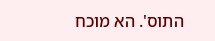התוס'. הא מוכח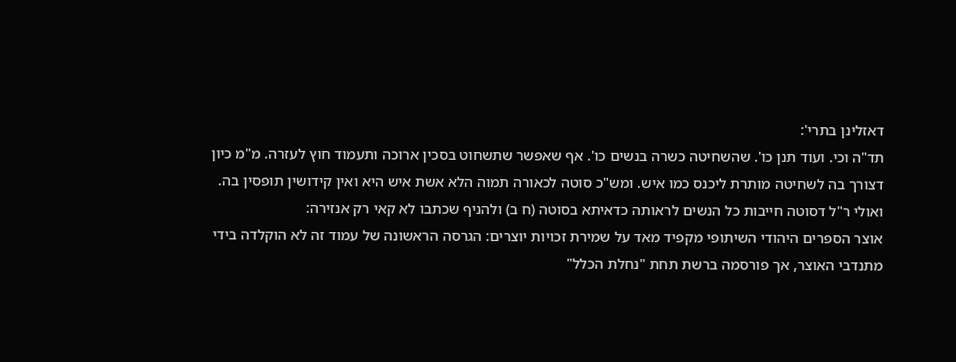דאזלינן בתרי':
תד"ה וכי. ועוד תנן כו'. שהשחיטה כשרה בנשים כו'. אף שאפשר שתשחוט בסכין ארוכה ותעמוד חוץ לעזרה. מ"מ כיון דצורך בה לשחיטה מותרת ליכנס כמו איש. ומש"כ סוטה לכאורה תמוה הלא אשת איש היא ואין קידושין תופסין בה. ואולי ר"ל דסוטה חייבות כל הנשים לראותה כדאיתא בסוטה (ח ב) ולהניף שכתבו לא קאי רק אנזירה:
אוצר הספרים היהודי השיתופי מקפיד מאד על שמירת זכויות יוצרים: הגרסה הראשונה של עמוד זה לא הוקלדה בידי מתנדבי האוצר, אך פורסמה ברשת תחת "נחלת הכלל"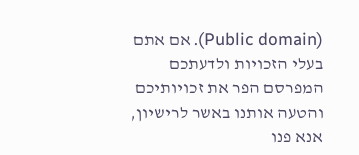(Public domain). אם אתם בעלי הזכויות ולדעתכם המפרסם הפר את זכויותיכם והטעה אותנו באשר לרישיון, אנא פנו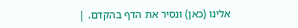אלינו (כאן) ונסיר את הדף בהקדם. |